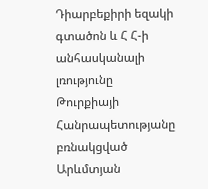Դիարբեքիրի եզակի գտածոն և Հ Հ-ի անհասկանալի լռությունը
Թուրքիայի Հանրապետությանը բռնակցված Արևմտյան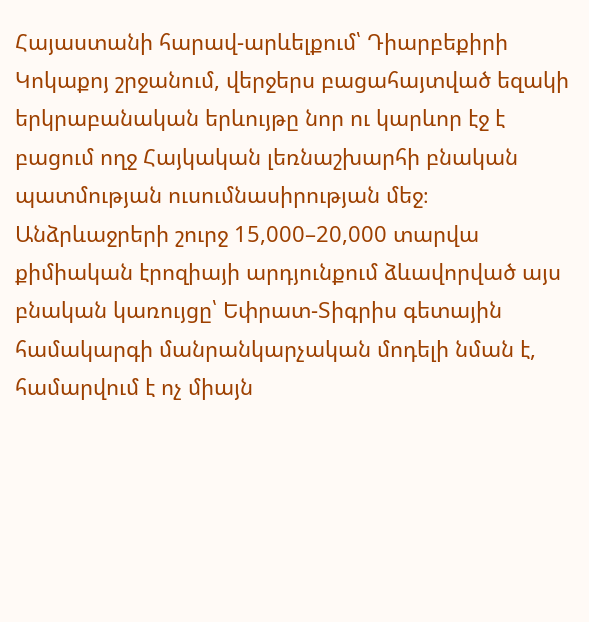Հայաստանի հարավ-արևելքում՝ Դիարբեքիրի Կոկաքոյ շրջանում, վերջերս բացահայտված եզակի երկրաբանական երևույթը նոր ու կարևոր էջ է բացում ողջ Հայկական լեռնաշխարհի բնական պատմության ուսումնասիրության մեջ։ Անձրևաջրերի շուրջ 15,000–20,000 տարվա քիմիական էրոզիայի արդյունքում ձևավորված այս բնական կառույցը՝ Եփրատ-Տիգրիս գետային համակարգի մանրանկարչական մոդելի նման է, համարվում է ոչ միայն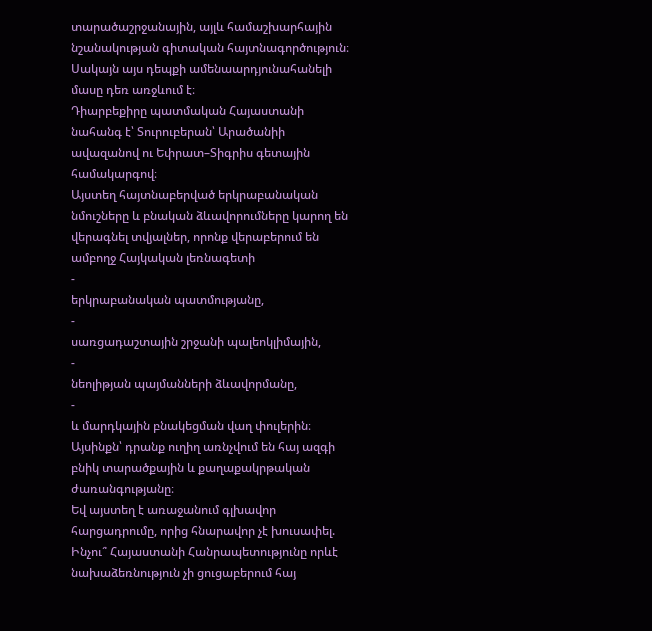տարածաշրջանային, այլև համաշխարհային նշանակության գիտական հայտնագործություն։
Սակայն այս դեպքի ամենաարդյունահանելի մասը դեռ առջևում է։
Դիարբեքիրը պատմական Հայաստանի նահանգ է՝ Տուրուբերան՝ Արածանիի ավազանով ու Եփրատ–Տիգրիս գետային համակարգով։
Այստեղ հայտնաբերված երկրաբանական նմուշները և բնական ձևավորումները կարող են վերագնել տվյալներ, որոնք վերաբերում են ամբողջ Հայկական լեռնագետի
-
երկրաբանական պատմությանը,
-
սառցադաշտային շրջանի պալեոկլիմային,
-
նեոլիթյան պայմանների ձևավորմանը,
-
և մարդկային բնակեցման վաղ փուլերին։
Այսինքն՝ դրանք ուղիղ առնչվում են հայ ազգի բնիկ տարածքային և քաղաքակրթական ժառանգությանը։
Եվ այստեղ է առաջանում գլխավոր հարցադրումը, որից հնարավոր չէ խուսափել.
Ինչու՞ Հայաստանի Հանրապետությունը որևէ նախաձեռնություն չի ցուցաբերում հայ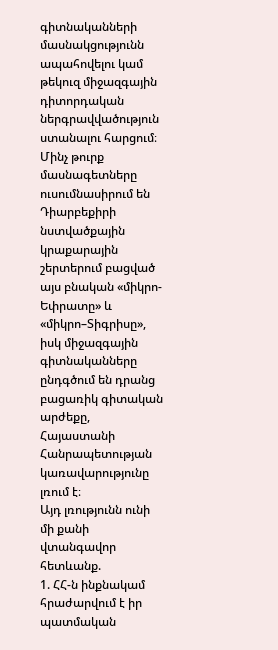գիտնականների մասնակցությունն ապահովելու կամ թեկուզ միջազգային դիտորդական ներգրավվածություն ստանալու հարցում։
Մինչ թուրք մասնագետները ուսումնասիրում են Դիարբեքիրի նստվածքային կրաքարային շերտերում բացված այս բնական «միկրո-Եփրատը» և «միկրո–Տիգրիսը», իսկ միջազգային գիտնականները ընդգծում են դրանց բացառիկ գիտական արժեքը, Հայաստանի Հանրապետության կառավարությունը լռում է։
Այդ լռությունն ունի մի քանի վտանգավոր հետևանք.
1. ՀՀ-ն ինքնակամ հրաժարվում է իր պատմական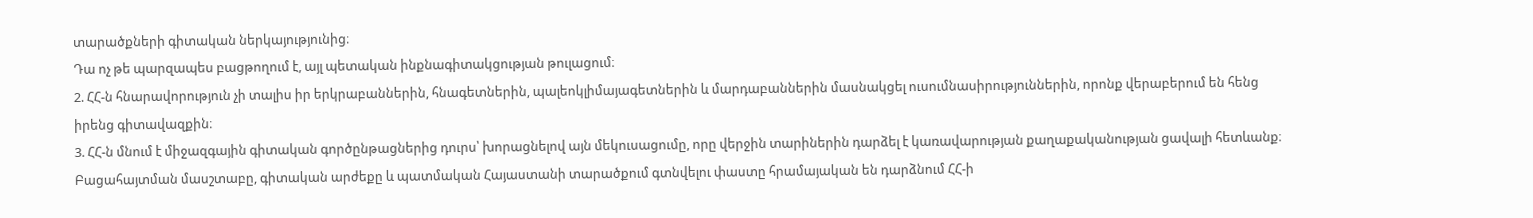տարածքների գիտական ներկայությունից։
Դա ոչ թե պարզապես բացթողում է, այլ պետական ինքնագիտակցության թուլացում։
2. ՀՀ-ն հնարավորություն չի տալիս իր երկրաբաններին, հնագետներին, պալեոկլիմայագետներին և մարդաբաններին մասնակցել ուսումնասիրություններին, որոնք վերաբերում են հենց իրենց գիտավազքին։
3. ՀՀ-ն մնում է միջազգային գիտական գործընթացներից դուրս՝ խորացնելով այն մեկուսացումը, որը վերջին տարիներին դարձել է կառավարության քաղաքականության ցավալի հետևանք։
Բացահայտման մասշտաբը, գիտական արժեքը և պատմական Հայաստանի տարածքում գտնվելու փաստը հրամայական են դարձնում ՀՀ-ի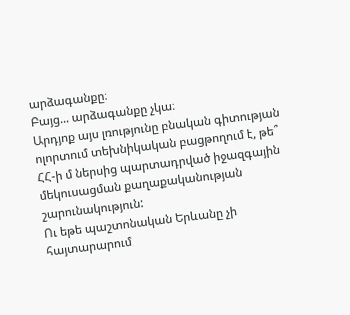արձագանքը։
Բայց... արձագանքը չկա։
Արդյոք այս լռությունը բնական գիտության ոլորտում տեխնիկական բացթողում է, թե՞ ՀՀ-ի մ ներսից պարտադրված իջազգային մեկուսացման քաղաքականության շարունակություն:
Ու եթե պաշտոնական Երևանը չի հայտարարում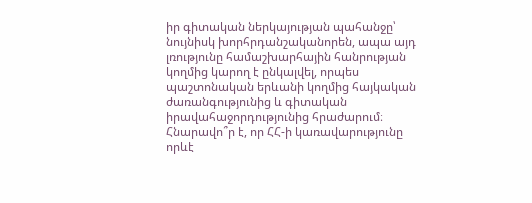իր գիտական ներկայության պահանջը՝ նույնիսկ խորհրդանշականորեն, ապա այդ լռությունը համաշխարհային հանրության կողմից կարող է ընկալվել, որպես
պաշտոնական երևանի կողմից հայկական ժառանգությունից և գիտական իրավահաջորդությունից հրաժարում։
Հնարավո՞ր է, որ ՀՀ-ի կառավարությունը որևէ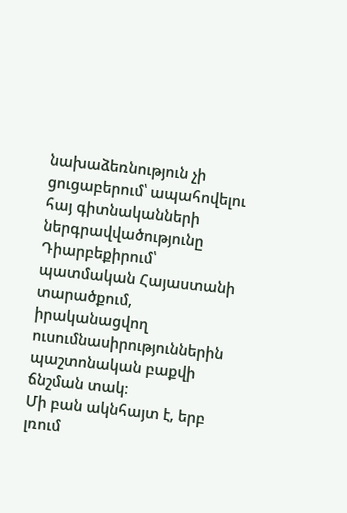նախաձեռնություն չի ցուցաբերում՝ ապահովելու հայ գիտնականների ներգրավվածությունը Դիարբեքիրում՝ պատմական Հայաստանի տարածքում, իրականացվող ուսումնասիրություններին պաշտոնական բաքվի ճնշման տակ։
Մի բան ակնհայտ է, երբ լռում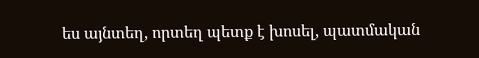ես այնտեղ, որտեղ պետք է խոսել, պատմական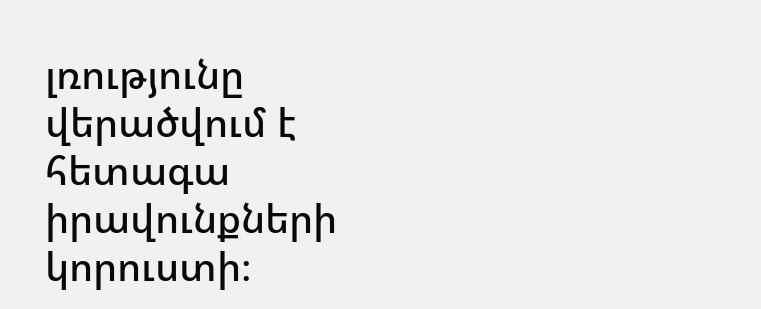լռությունը վերածվում է հետագա իրավունքների կորուստի։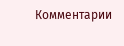Комментарии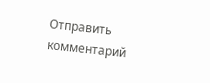Отправить комментарий